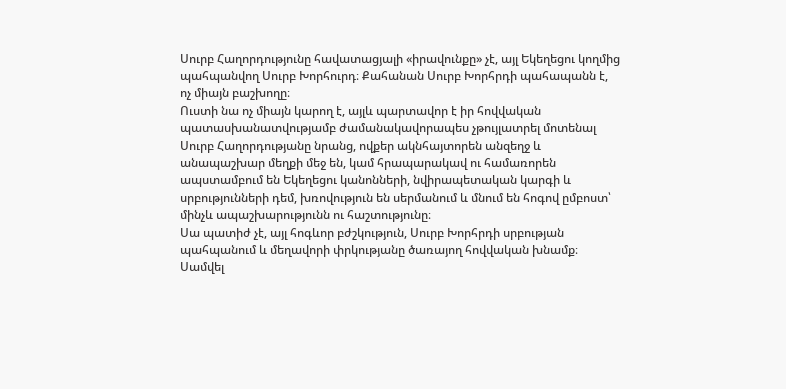Սուրբ Հաղորդությունը հավատացյալի «իրավունքը» չէ, այլ Եկեղեցու կողմից պահպանվող Սուրբ Խորհուրդ։ Քահանան Սուրբ Խորհրդի պահապանն է, ոչ միայն բաշխողը։
Ուստի նա ոչ միայն կարող է, այլև պարտավոր է իր հովվական պատասխանատվությամբ ժամանակավորապես չթույլատրել մոտենալ Սուրբ Հաղորդությանը նրանց, ովքեր ակնհայտորեն անզեղջ և անապաշխար մեղքի մեջ են, կամ հրապարակավ ու համառորեն ապստամբում են Եկեղեցու կանոնների, նվիրապետական կարգի և սրբությունների դեմ, խռովություն են սերմանում և մնում են հոգով ըմբոստ՝ մինչև ապաշխարությունն ու հաշտությունը։
Սա պատիժ չէ, այլ հոգևոր բժշկություն, Սուրբ Խորհրդի սրբության պահպանում և մեղավորի փրկությանը ծառայող հովվական խնամք։
Սամվել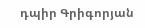դպիր Գրիգորյան